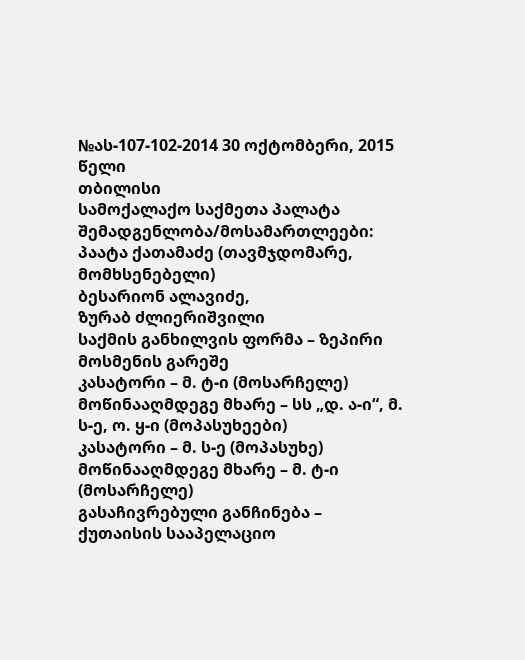№ას-107-102-2014 30 ოქტომბერი, 2015 წელი
თბილისი
სამოქალაქო საქმეთა პალატა
შემადგენლობა/მოსამართლეები:
პაატა ქათამაძე (თავმჯდომარე, მომხსენებელი)
ბესარიონ ალავიძე,
ზურაბ ძლიერიშვილი
საქმის განხილვის ფორმა – ზეპირი მოსმენის გარეშე
კასატორი – მ. ტ-ი (მოსარჩელე)
მოწინააღმდეგე მხარე – სს „დ. ა-ი“, მ. ს-ე, ო. ყ-ი (მოპასუხეები)
კასატორი – მ. ს-ე (მოპასუხე)
მოწინააღმდეგე მხარე – მ. ტ-ი (მოსარჩელე)
გასაჩივრებული განჩინება – ქუთაისის სააპელაციო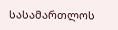სასამართლოს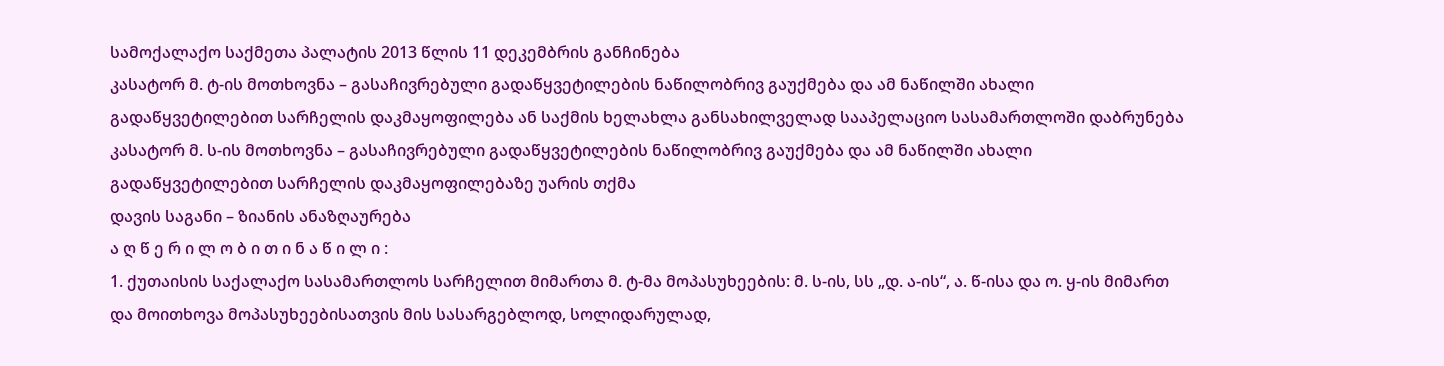სამოქალაქო საქმეთა პალატის 2013 წლის 11 დეკემბრის განჩინება
კასატორ მ. ტ-ის მოთხოვნა – გასაჩივრებული გადაწყვეტილების ნაწილობრივ გაუქმება და ამ ნაწილში ახალი გადაწყვეტილებით სარჩელის დაკმაყოფილება ან საქმის ხელახლა განსახილველად სააპელაციო სასამართლოში დაბრუნება
კასატორ მ. ს-ის მოთხოვნა – გასაჩივრებული გადაწყვეტილების ნაწილობრივ გაუქმება და ამ ნაწილში ახალი გადაწყვეტილებით სარჩელის დაკმაყოფილებაზე უარის თქმა
დავის საგანი – ზიანის ანაზღაურება
ა ღ წ ე რ ი ლ ო ბ ი თ ი ნ ა წ ი ლ ი :
1. ქუთაისის საქალაქო სასამართლოს სარჩელით მიმართა მ. ტ-მა მოპასუხეების: მ. ს-ის, სს „დ. ა-ის“, ა. წ-ისა და ო. ყ-ის მიმართ და მოითხოვა მოპასუხეებისათვის მის სასარგებლოდ, სოლიდარულად,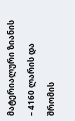მატერიალური ზიანის – 4160 ლარის და შრომის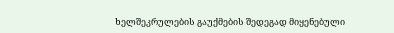ხელშეკრულების გაუქმების შედეგად მიყენებული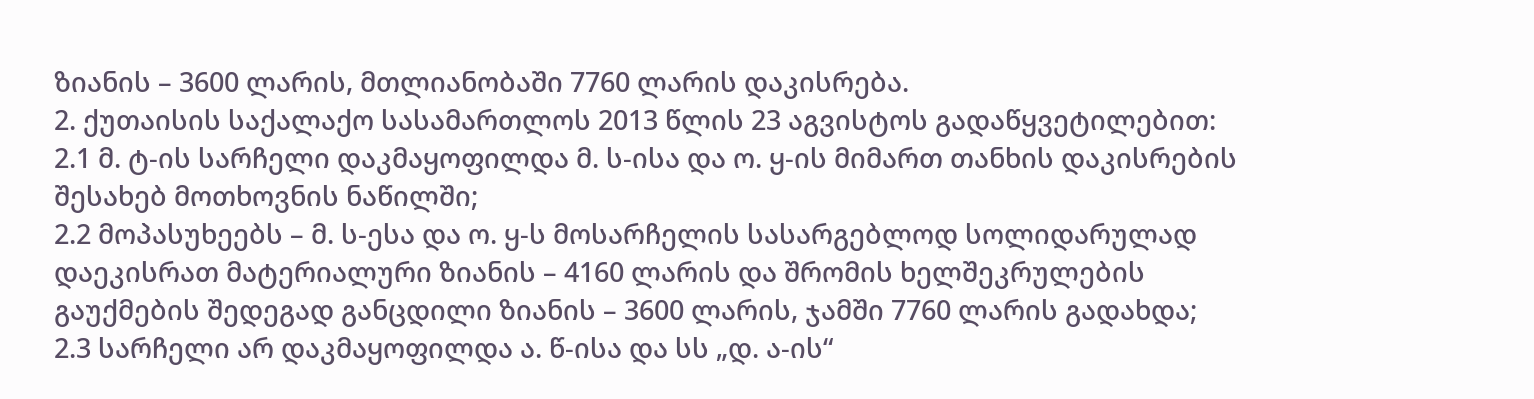ზიანის – 3600 ლარის, მთლიანობაში 7760 ლარის დაკისრება.
2. ქუთაისის საქალაქო სასამართლოს 2013 წლის 23 აგვისტოს გადაწყვეტილებით:
2.1 მ. ტ-ის სარჩელი დაკმაყოფილდა მ. ს-ისა და ო. ყ-ის მიმართ თანხის დაკისრების შესახებ მოთხოვნის ნაწილში;
2.2 მოპასუხეებს – მ. ს-ესა და ო. ყ-ს მოსარჩელის სასარგებლოდ სოლიდარულად დაეკისრათ მატერიალური ზიანის – 4160 ლარის და შრომის ხელშეკრულების გაუქმების შედეგად განცდილი ზიანის – 3600 ლარის, ჯამში 7760 ლარის გადახდა;
2.3 სარჩელი არ დაკმაყოფილდა ა. წ-ისა და სს „დ. ა-ის“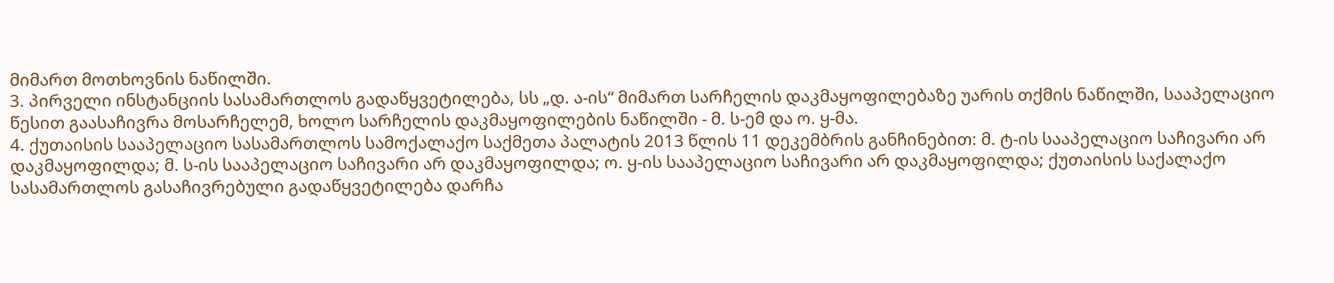მიმართ მოთხოვნის ნაწილში.
3. პირველი ინსტანციის სასამართლოს გადაწყვეტილება, სს „დ. ა-ის“ მიმართ სარჩელის დაკმაყოფილებაზე უარის თქმის ნაწილში, სააპელაციო წესით გაასაჩივრა მოსარჩელემ, ხოლო სარჩელის დაკმაყოფილების ნაწილში - მ. ს-ემ და ო. ყ-მა.
4. ქუთაისის სააპელაციო სასამართლოს სამოქალაქო საქმეთა პალატის 2013 წლის 11 დეკემბრის განჩინებით: მ. ტ-ის სააპელაციო საჩივარი არ დაკმაყოფილდა; მ. ს-ის სააპელაციო საჩივარი არ დაკმაყოფილდა; ო. ყ-ის სააპელაციო საჩივარი არ დაკმაყოფილდა; ქუთაისის საქალაქო სასამართლოს გასაჩივრებული გადაწყვეტილება დარჩა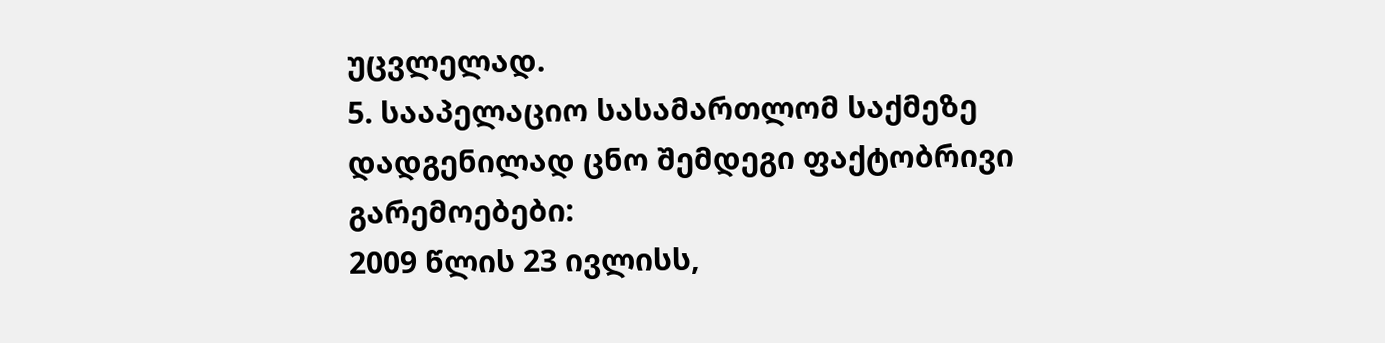უცვლელად.
5. სააპელაციო სასამართლომ საქმეზე დადგენილად ცნო შემდეგი ფაქტობრივი გარემოებები:
2009 წლის 23 ივლისს,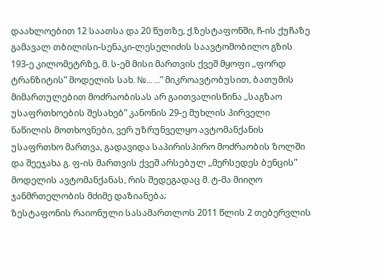დაახლოებით 12 საათსა და 20 წუთზე, ქ.ზესტაფონში, ჩ-ის ქუჩაზე გამავალ თბილისი-სენაკი-ლესელიძის საავტომობილო გზის 193-ე კილომეტრზე, მ. ს-ემ მისი მართვის ქვეშ მყოფი ,,ფორდ ტრანზიტის” მოდელის სახ. №... ...” მიკროავტობუსით, ბათუმის მიმართულებით მოძრაობისას არ გაითვალისწინა ,,საგზაო უსაფრთხოების შესახებ” კანონის 29-ე მუხლის პირველი ნაწილის მოთხოვნები, ვერ უზრუნველყო ავტომანქანის უსაფრთხო მართვა, გადავიდა საპირისპირო მოძრაობის ზოლში და შეეჯახა გ. ფ-ის მართვის ქვეშ არსებულ ,,მერსედეს ბენცის” მოდელის ავტომანქანას, რის შედეგადაც მ. ტ-მა მიიღო ჯანმრთელობის მძიმე დაზიანება;
ზესტაფონის რაიონული სასამართლოს 2011 წლის 2 თებერვლის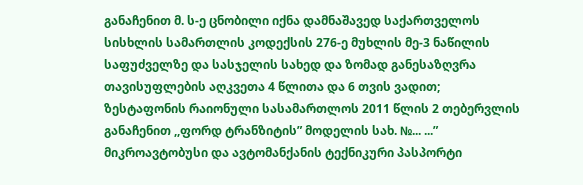განაჩენით მ. ს-ე ცნობილი იქნა დამნაშავედ საქართველოს სისხლის სამართლის კოდექსის 276-ე მუხლის მე-3 ნაწილის საფუძველზე და სასჯელის სახედ და ზომად განესაზღვრა თავისუფლების აღკვეთა 4 წლითა და 6 თვის ვადით;
ზესტაფონის რაიონული სასამართლოს 2011 წლის 2 თებერვლის განაჩენით ,,ფორდ ტრანზიტის” მოდელის სახ. №... ...” მიკროავტობუსი და ავტომანქანის ტექნიკური პასპორტი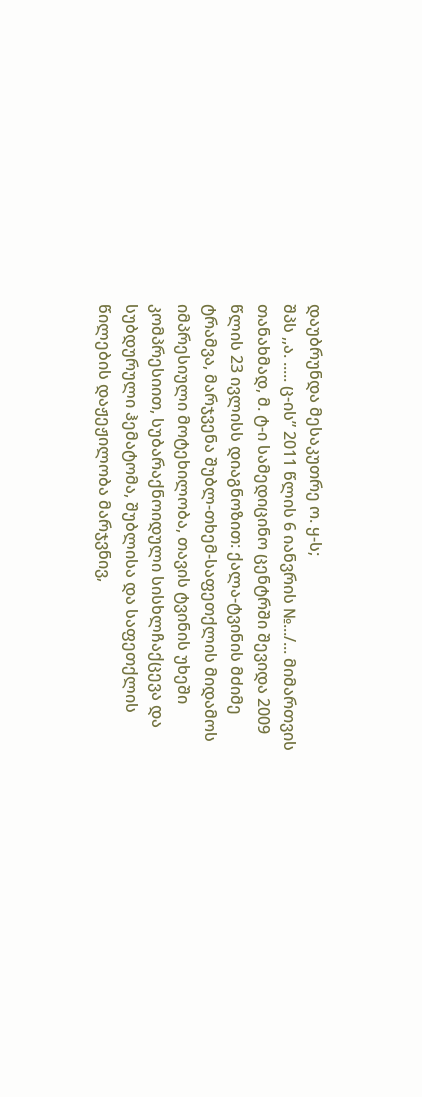დაუბრუნდა მესაკუთრე ო. ყ-ს;
შპს ,,ა. ..... ც-ის” 2011 წლის 6 იანვრის №.../... მიმართვის თანახმად, მ. ტ-ი სამედიცინო ცენტრში შევიდა 2009 წლის 23 ივლისს დიაგნოზით: ქალა-ტვინის მძიმე ტრამვა, მარჯვენა შუბლ-თხემ-საფეთქლის მიდამოს იმპრესიული მოტეხილობა, თავის ტვინის უხეში კომპრესიით, სუბარაქნოიდული სისხლჩაქცევა და სუბდურული ჰემატომა, შუბლისა და საფეთქლის წილების დაჟეჟილობა მარჯვნივ,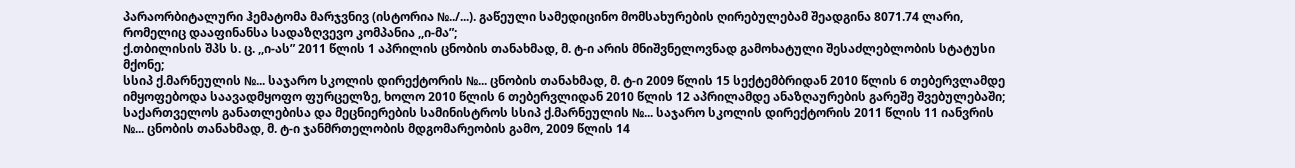პარაორბიტალური ჰემატომა მარჯვნივ (ისტორია №../...). გაწეული სამედიცინო მომსახურების ღირებულებამ შეადგინა 8071.74 ლარი, რომელიც დააფინანსა სადაზღვევო კომპანია ,,ი-მა”;
ქ.თბილისის შპს ს. ც. ,,ი-ას” 2011 წლის 1 აპრილის ცნობის თანახმად, მ. ტ-ი არის მნიშვნელოვნად გამოხატული შესაძლებლობის სტატუსი მქონე;
სსიპ ქ.მარნეულის №... საჯარო სკოლის დირექტორის №... ცნობის თანახმად, მ. ტ-ი 2009 წლის 15 სექტემბრიდან 2010 წლის 6 თებერვლამდე იმყოფებოდა საავადმყოფო ფურცელზე, ხოლო 2010 წლის 6 თებერვლიდან 2010 წლის 12 აპრილამდე ანაზღაურების გარეშე შვებულებაში;
საქართველოს განათლებისა და მეცნიერების სამინისტროს სსიპ ქ.მარნეულის №... საჯარო სკოლის დირექტორის 2011 წლის 11 იანვრის №... ცნობის თანახმად, მ. ტ-ი ჯანმრთელობის მდგომარეობის გამო, 2009 წლის 14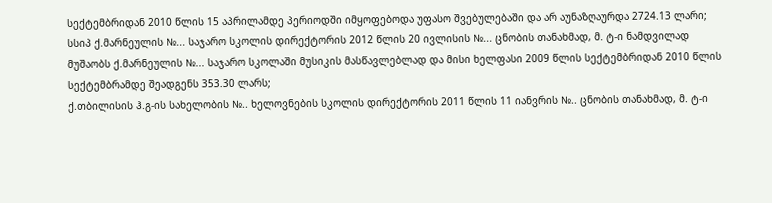სექტემბრიდან 2010 წლის 15 აპრილამდე პერიოდში იმყოფებოდა უფასო შვებულებაში და არ აუნაზღაურდა 2724.13 ლარი;
სსიპ ქ.მარნეულის №... საჯარო სკოლის დირექტორის 2012 წლის 20 ივლისის №... ცნობის თანახმად, მ. ტ-ი ნამდვილად მუშაობს ქ.მარნეულის №... საჯარო სკოლაში მუსიკის მასწავლებლად და მისი ხელფასი 2009 წლის სექტემბრიდან 2010 წლის სექტემბრამდე შეადგენს 353.30 ლარს;
ქ.თბილისის ჰ.გ-ის სახელობის №.. ხელოვნების სკოლის დირექტორის 2011 წლის 11 იანვრის №.. ცნობის თანახმად, მ. ტ-ი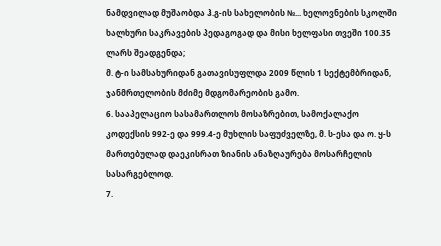ნამდვილად მუშაობდა ჰ.გ-ის სახელობის №... ხელოვნების სკოლში ხალხური საკრავების პედაგოგად და მისი ხელფასი თვეში 100.35 ლარს შეადგენდა;
მ. ტ-ი სამსახურიდან გათავისუფლდა 2009 წლის 1 სექტემბრიდან, ჯანმრთელობის მძიმე მდგომარეობის გამო.
6. სააპელაციო სასამართლოს მოსაზრებით, სამოქალაქო კოდექსის 992-ე და 999.4-ე მუხლის საფუძველზე, მ. ს-ესა და ო. ყ-ს მართებულად დაეკისრათ ზიანის ანაზღაურება მოსარჩელის სასარგებლოდ.
7.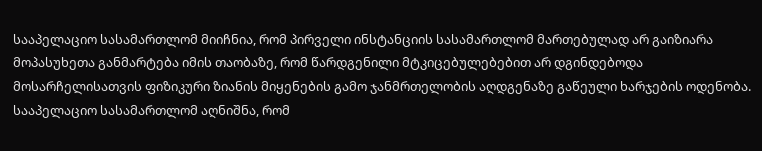სააპელაციო სასამართლომ მიიჩნია, რომ პირველი ინსტანციის სასამართლომ მართებულად არ გაიზიარა მოპასუხეთა განმარტება იმის თაობაზე, რომ წარდგენილი მტკიცებულებებით არ დგინდებოდა მოსარჩელისათვის ფიზიკური ზიანის მიყენების გამო ჯანმრთელობის აღდგენაზე გაწეული ხარჯების ოდენობა. სააპელაციო სასამართლომ აღნიშნა, რომ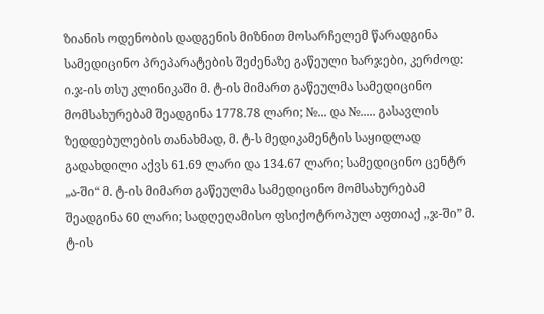ზიანის ოდენობის დადგენის მიზნით მოსარჩელემ წარადგინა სამედიცინო პრეპარატების შეძენაზე გაწეული ხარჯები, კერძოდ: ი.ჯ-ის თსუ კლინიკაში მ. ტ-ის მიმართ გაწეულმა სამედიცინო მომსახურებამ შეადგინა 1778.78 ლარი; №... და №..... გასავლის ზედდებულების თანახმად, მ. ტ-ს მედიკამენტის საყიდლად გადახდილი აქვს 61.69 ლარი და 134.67 ლარი; სამედიცინო ცენტრ „ა-ში“ მ. ტ-ის მიმართ გაწეულმა სამედიცინო მომსახურებამ შეადგინა 60 ლარი; სადღეღამისო ფსიქოტროპულ აფთიაქ ,,ჯ-ში” მ. ტ-ის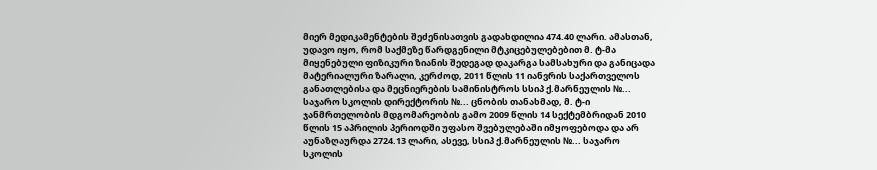მიერ მედიკამენტების შეძენისათვის გადახდილია 474.40 ლარი. ამასთან, უდავო იყო, რომ საქმეზე წარდგენილი მტკიცებულებებით მ. ტ-მა მიყენებული ფიზიკური ზიანის შედეგად დაკარგა სამსახური და განიცადა მატერიალური ზარალი, კერძოდ, 2011 წლის 11 იანვრის საქართველოს განათლებისა და მეცნიერების სამინისტროს სსიპ ქ.მარნეულის №... საჯარო სკოლის დირექტორის №... ცნობის თანახმად, მ. ტ-ი ჯანმრთელობის მდგომარეობის გამო 2009 წლის 14 სექტემბრიდან 2010 წლის 15 აპრილის პერიოდში უფასო შვებულებაში იმყოფებოდა და არ აუნაზღაურდა 2724.13 ლარი, ასევე, სსიპ ქ.მარნეულის №... საჯარო სკოლის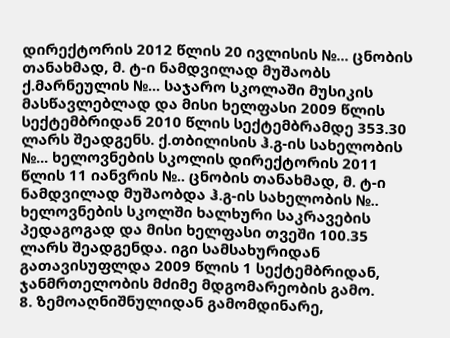დირექტორის 2012 წლის 20 ივლისის №... ცნობის თანახმად, მ. ტ-ი ნამდვილად მუშაობს ქ.მარნეულის №... საჯარო სკოლაში მუსიკის მასწავლებლად და მისი ხელფასი 2009 წლის სექტემბრიდან 2010 წლის სექტემბრამდე 353.30 ლარს შეადგენს. ქ.თბილისის ჰ.გ-ის სახელობის №... ხელოვნების სკოლის დირექტორის 2011 წლის 11 იანვრის №.. ცნობის თანახმად, მ. ტ-ი ნამდვილად მუშაობდა ჰ.გ-ის სახელობის №.. ხელოვნების სკოლში ხალხური საკრავების პედაგოგად და მისი ხელფასი თვეში 100.35 ლარს შეადგენდა. იგი სამსახურიდან გათავისუფლდა 2009 წლის 1 სექტემბრიდან, ჯანმრთელობის მძიმე მდგომარეობის გამო.
8. ზემოაღნიშნულიდან გამომდინარე,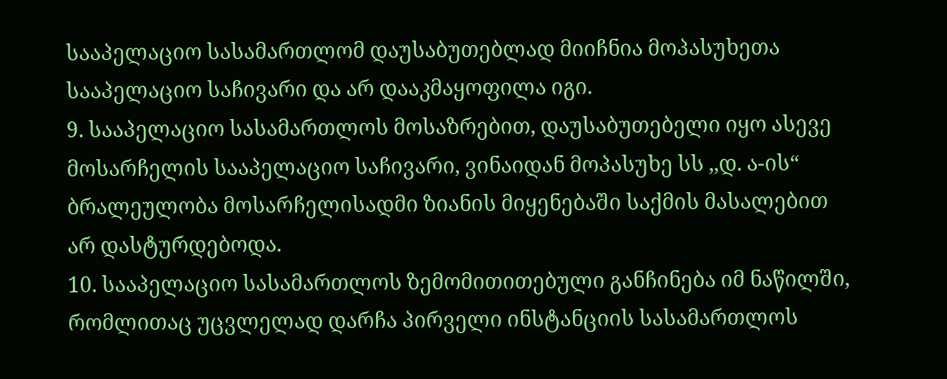სააპელაციო სასამართლომ დაუსაბუთებლად მიიჩნია მოპასუხეთა სააპელაციო საჩივარი და არ დააკმაყოფილა იგი.
9. სააპელაციო სასამართლოს მოსაზრებით, დაუსაბუთებელი იყო ასევე მოსარჩელის სააპელაციო საჩივარი, ვინაიდან მოპასუხე სს ,,დ. ა-ის“ ბრალეულობა მოსარჩელისადმი ზიანის მიყენებაში საქმის მასალებით არ დასტურდებოდა.
10. სააპელაციო სასამართლოს ზემომითითებული განჩინება იმ ნაწილში, რომლითაც უცვლელად დარჩა პირველი ინსტანციის სასამართლოს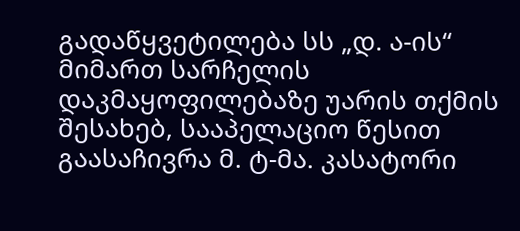გადაწყვეტილება სს „დ. ა-ის“ მიმართ სარჩელის დაკმაყოფილებაზე უარის თქმის შესახებ, სააპელაციო წესით გაასაჩივრა მ. ტ-მა. კასატორი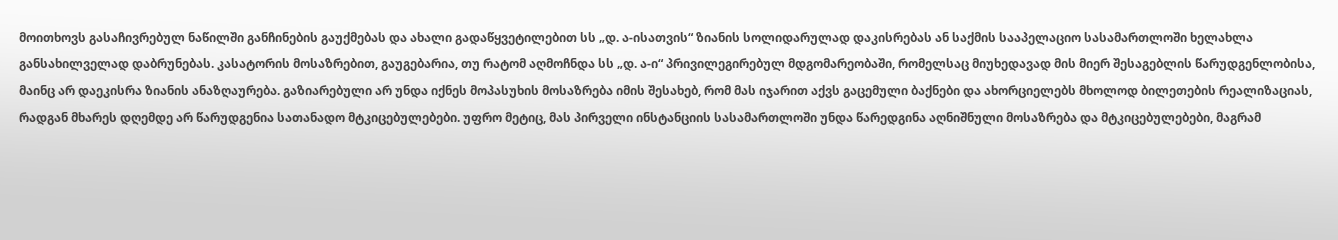მოითხოვს გასაჩივრებულ ნაწილში განჩინების გაუქმებას და ახალი გადაწყვეტილებით სს „დ. ა-ისათვის“ ზიანის სოლიდარულად დაკისრებას ან საქმის სააპელაციო სასამართლოში ხელახლა განსახილველად დაბრუნებას. კასატორის მოსაზრებით, გაუგებარია, თუ რატომ აღმოჩნდა სს „დ. ა-ი“ პრივილეგირებულ მდგომარეობაში, რომელსაც მიუხედავად მის მიერ შესაგებლის წარუდგენლობისა, მაინც არ დაეკისრა ზიანის ანაზღაურება. გაზიარებული არ უნდა იქნეს მოპასუხის მოსაზრება იმის შესახებ, რომ მას იჯარით აქვს გაცემული ბაქნები და ახორციელებს მხოლოდ ბილეთების რეალიზაციას, რადგან მხარეს დღემდე არ წარუდგენია სათანადო მტკიცებულებები. უფრო მეტიც, მას პირველი ინსტანციის სასამართლოში უნდა წარედგინა აღნიშნული მოსაზრება და მტკიცებულებები, მაგრამ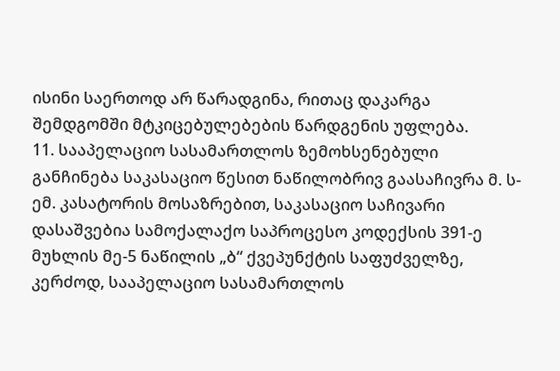ისინი საერთოდ არ წარადგინა, რითაც დაკარგა შემდგომში მტკიცებულებების წარდგენის უფლება.
11. სააპელაციო სასამართლოს ზემოხსენებული განჩინება საკასაციო წესით ნაწილობრივ გაასაჩივრა მ. ს-ემ. კასატორის მოსაზრებით, საკასაციო საჩივარი დასაშვებია სამოქალაქო საპროცესო კოდექსის 391-ე მუხლის მე-5 ნაწილის „ბ“ ქვეპუნქტის საფუძველზე, კერძოდ, სააპელაციო სასამართლოს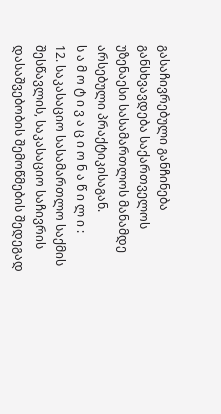გასაჩივრებული განჩინება განსხვავდება საქართველოს უზენაესი სასამართლოს მანამდე არსებული პრაქტიკისაგან.
ს ა მ ო ტ ი ვ ა ც ი ო ნ ა წ ი ლ ი :
12. საკასაციო სასამართლო საქმის შესწავლის, საკასაციო საჩივრის დასაშვებობის შემოწმების შედეგად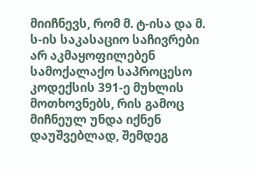მიიჩნევს, რომ მ. ტ-ისა და მ. ს-ის საკასაციო საჩივრები არ აკმაყოფილებენ სამოქალაქო საპროცესო კოდექსის 391-ე მუხლის მოთხოვნებს, რის გამოც მიჩნეულ უნდა იქნენ დაუშვებლად, შემდეგ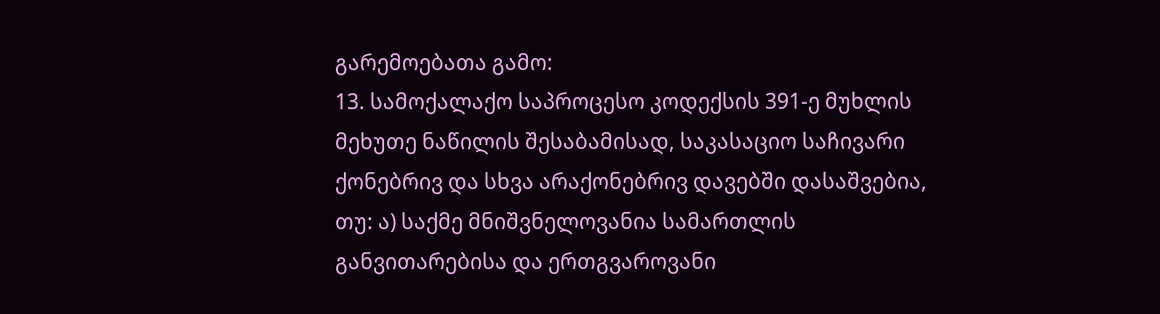გარემოებათა გამო:
13. სამოქალაქო საპროცესო კოდექსის 391-ე მუხლის მეხუთე ნაწილის შესაბამისად, საკასაციო საჩივარი ქონებრივ და სხვა არაქონებრივ დავებში დასაშვებია, თუ: ა) საქმე მნიშვნელოვანია სამართლის განვითარებისა და ერთგვაროვანი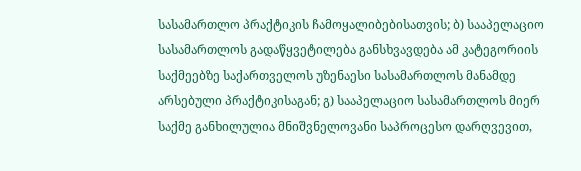სასამართლო პრაქტიკის ჩამოყალიბებისათვის; ბ) სააპელაციო სასამართლოს გადაწყვეტილება განსხვავდება ამ კატეგორიის საქმეებზე საქართველოს უზენაესი სასამართლოს მანამდე არსებული პრაქტიკისაგან; გ) სააპელაციო სასამართლოს მიერ საქმე განხილულია მნიშვნელოვანი საპროცესო დარღვევით,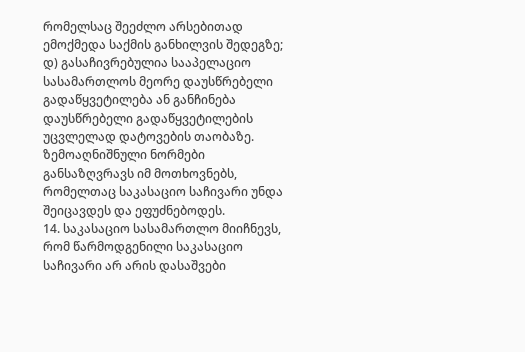რომელსაც შეეძლო არსებითად ემოქმედა საქმის განხილვის შედეგზე; დ) გასაჩივრებულია სააპელაციო სასამართლოს მეორე დაუსწრებელი გადაწყვეტილება ან განჩინება დაუსწრებელი გადაწყვეტილების უცვლელად დატოვების თაობაზე. ზემოაღნიშნული ნორმები განსაზღვრავს იმ მოთხოვნებს, რომელთაც საკასაციო საჩივარი უნდა შეიცავდეს და ეფუძნებოდეს.
14. საკასაციო სასამართლო მიიჩნევს, რომ წარმოდგენილი საკასაციო საჩივარი არ არის დასაშვები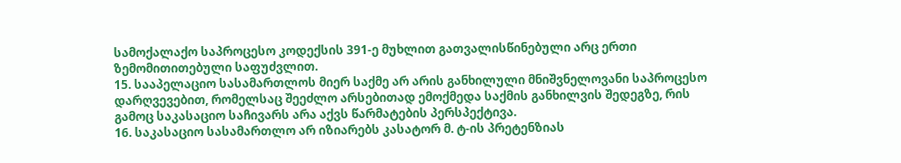სამოქალაქო საპროცესო კოდექსის 391-ე მუხლით გათვალისწინებული არც ერთი ზემომითითებული საფუძვლით.
15. სააპელაციო სასამართლოს მიერ საქმე არ არის განხილული მნიშვნელოვანი საპროცესო დარღვევებით, რომელსაც შეეძლო არსებითად ემოქმედა საქმის განხილვის შედეგზე, რის გამოც საკასაციო საჩივარს არა აქვს წარმატების პერსპექტივა.
16. საკასაციო სასამართლო არ იზიარებს კასატორ მ. ტ-ის პრეტენზიას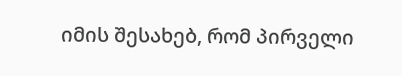იმის შესახებ, რომ პირველი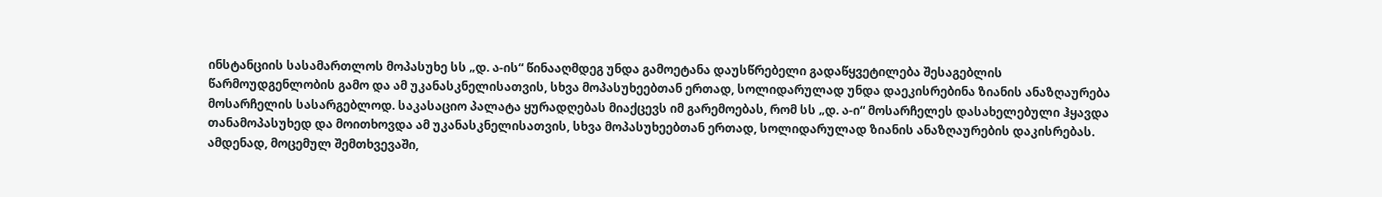ინსტანციის სასამართლოს მოპასუხე სს „დ. ა-ის“ წინააღმდეგ უნდა გამოეტანა დაუსწრებელი გადაწყვეტილება შესაგებლის წარმოუდგენლობის გამო და ამ უკანასკნელისათვის, სხვა მოპასუხეებთან ერთად, სოლიდარულად უნდა დაეკისრებინა ზიანის ანაზღაურება მოსარჩელის სასარგებლოდ. საკასაციო პალატა ყურადღებას მიაქცევს იმ გარემოებას, რომ სს „დ. ა-ი“ მოსარჩელეს დასახელებული ჰყავდა თანამოპასუხედ და მოითხოვდა ამ უკანასკნელისათვის, სხვა მოპასუხეებთან ერთად, სოლიდარულად ზიანის ანაზღაურების დაკისრებას. ამდენად, მოცემულ შემთხვევაში,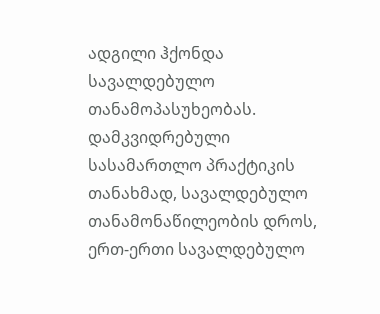ადგილი ჰქონდა სავალდებულო თანამოპასუხეობას. დამკვიდრებული სასამართლო პრაქტიკის თანახმად, სავალდებულო თანამონაწილეობის დროს, ერთ-ერთი სავალდებულო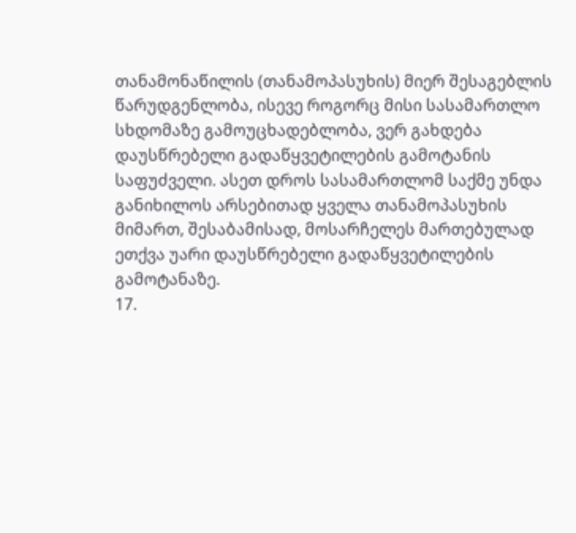თანამონაწილის (თანამოპასუხის) მიერ შესაგებლის წარუდგენლობა, ისევე როგორც მისი სასამართლო სხდომაზე გამოუცხადებლობა, ვერ გახდება დაუსწრებელი გადაწყვეტილების გამოტანის საფუძველი. ასეთ დროს სასამართლომ საქმე უნდა განიხილოს არსებითად ყველა თანამოპასუხის მიმართ, შესაბამისად, მოსარჩელეს მართებულად ეთქვა უარი დაუსწრებელი გადაწყვეტილების გამოტანაზე.
17.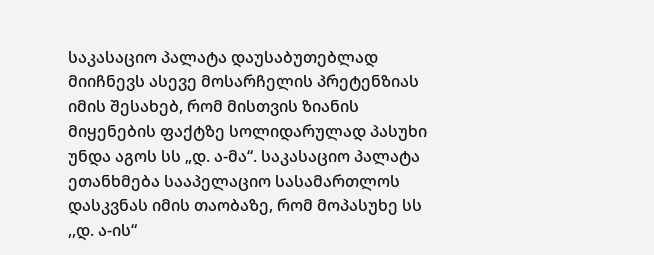საკასაციო პალატა დაუსაბუთებლად მიიჩნევს ასევე მოსარჩელის პრეტენზიას იმის შესახებ, რომ მისთვის ზიანის მიყენების ფაქტზე სოლიდარულად პასუხი უნდა აგოს სს „დ. ა-მა“. საკასაციო პალატა ეთანხმება სააპელაციო სასამართლოს დასკვნას იმის თაობაზე, რომ მოპასუხე სს ,,დ. ა-ის“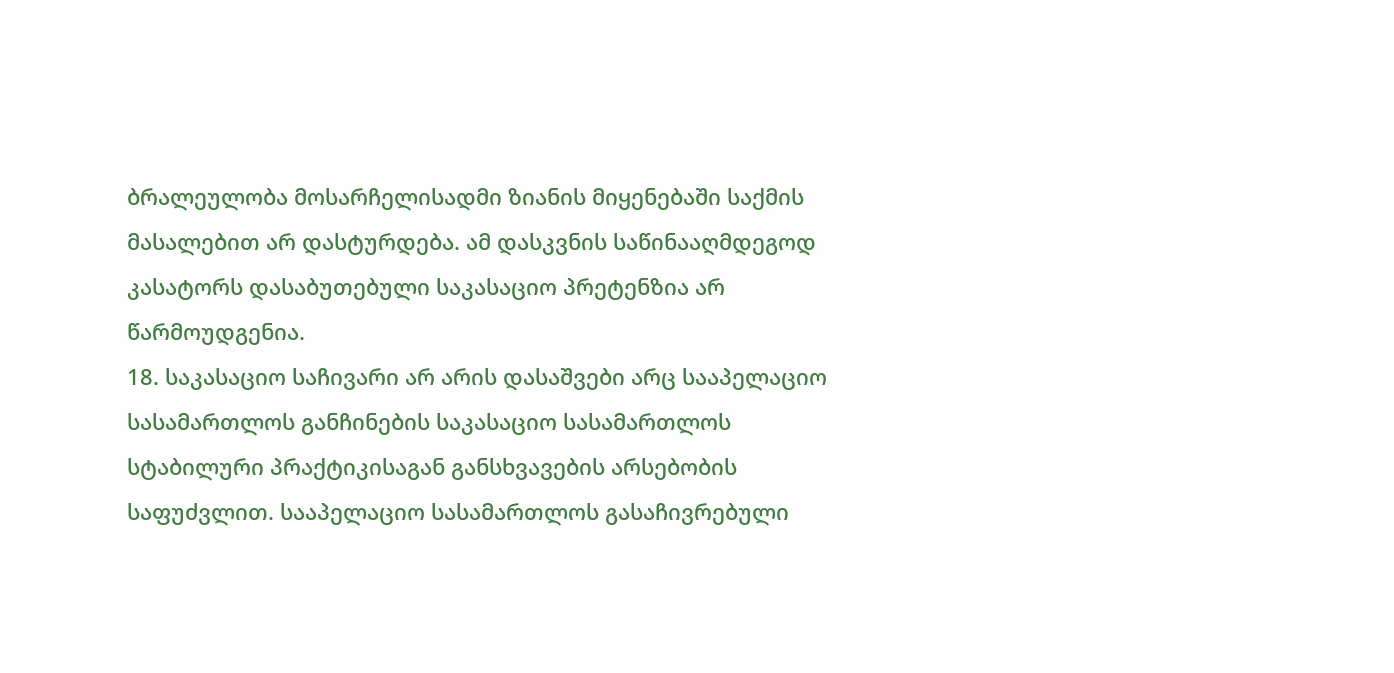ბრალეულობა მოსარჩელისადმი ზიანის მიყენებაში საქმის მასალებით არ დასტურდება. ამ დასკვნის საწინააღმდეგოდ კასატორს დასაბუთებული საკასაციო პრეტენზია არ წარმოუდგენია.
18. საკასაციო საჩივარი არ არის დასაშვები არც სააპელაციო სასამართლოს განჩინების საკასაციო სასამართლოს სტაბილური პრაქტიკისაგან განსხვავების არსებობის საფუძვლით. სააპელაციო სასამართლოს გასაჩივრებული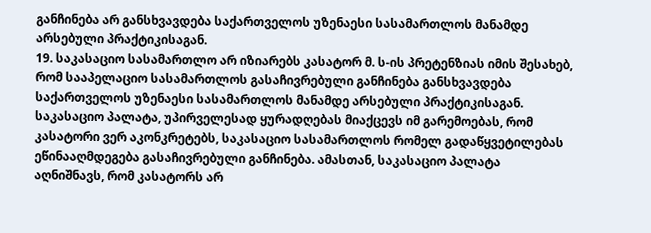განჩინება არ განსხვავდება საქართველოს უზენაესი სასამართლოს მანამდე არსებული პრაქტიკისაგან.
19. საკასაციო სასამართლო არ იზიარებს კასატორ მ. ს-ის პრეტენზიას იმის შესახებ, რომ სააპელაციო სასამართლოს გასაჩივრებული განჩინება განსხვავდება საქართველოს უზენაესი სასამართლოს მანამდე არსებული პრაქტიკისაგან. საკასაციო პალატა, უპირველესად ყურადღებას მიაქცევს იმ გარემოებას, რომ კასატორი ვერ აკონკრეტებს, საკასაციო სასამართლოს რომელ გადაწყვეტილებას ეწინააღმდეგება გასაჩივრებული განჩინება. ამასთან, საკასაციო პალატა აღნიშნავს, რომ კასატორს არ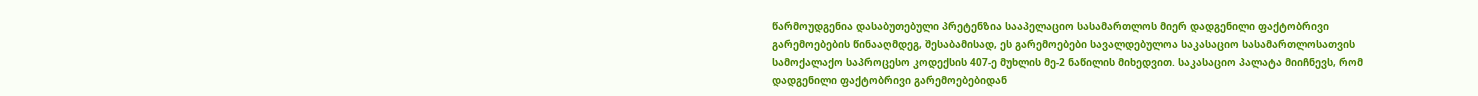წარმოუდგენია დასაბუთებული პრეტენზია სააპელაციო სასამართლოს მიერ დადგენილი ფაქტობრივი გარემოებების წინააღმდეგ, შესაბამისად, ეს გარემოებები სავალდებულოა საკასაციო სასამართლოსათვის სამოქალაქო საპროცესო კოდექსის 407-ე მუხლის მე-2 ნაწილის მიხედვით. საკასაციო პალატა მიიჩნევს, რომ დადგენილი ფაქტობრივი გარემოებებიდან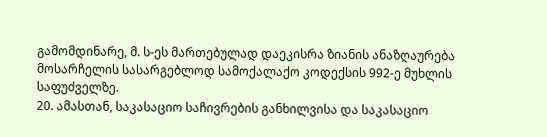გამომდინარე, მ. ს-ეს მართებულად დაეკისრა ზიანის ანაზღაურება მოსარჩელის სასარგებლოდ სამოქალაქო კოდექსის 992-ე მუხლის საფუძველზე.
20. ამასთან, საკასაციო საჩივრების განხილვისა და საკასაციო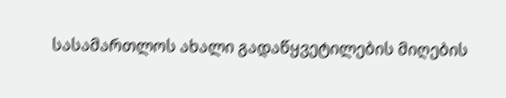სასამართლოს ახალი გადაწყვეტილების მიღების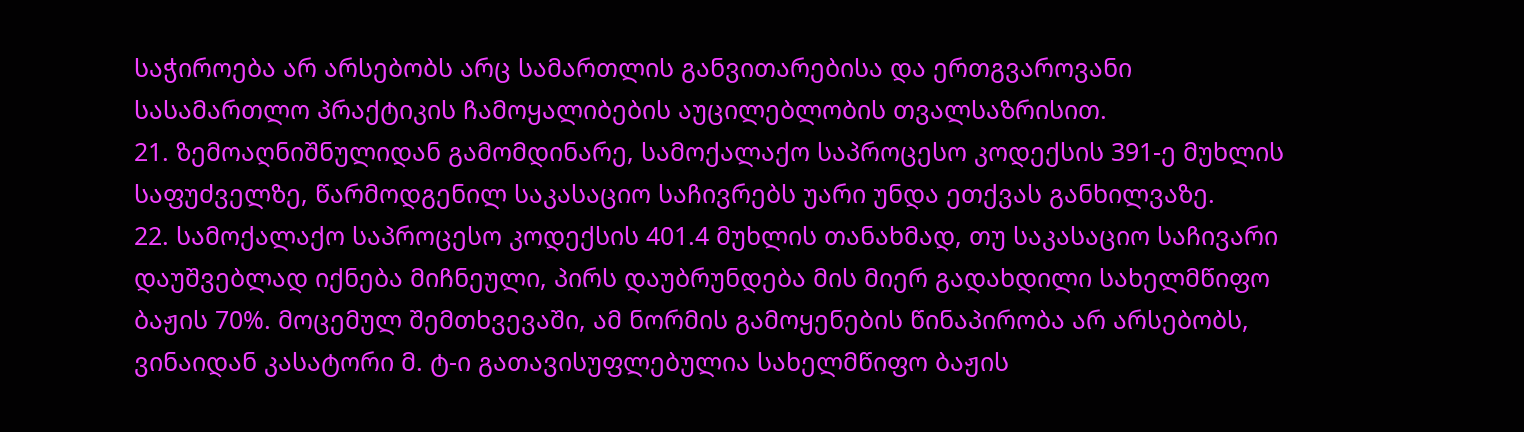საჭიროება არ არსებობს არც სამართლის განვითარებისა და ერთგვაროვანი სასამართლო პრაქტიკის ჩამოყალიბების აუცილებლობის თვალსაზრისით.
21. ზემოაღნიშნულიდან გამომდინარე, სამოქალაქო საპროცესო კოდექსის 391-ე მუხლის საფუძველზე, წარმოდგენილ საკასაციო საჩივრებს უარი უნდა ეთქვას განხილვაზე.
22. სამოქალაქო საპროცესო კოდექსის 401.4 მუხლის თანახმად, თუ საკასაციო საჩივარი დაუშვებლად იქნება მიჩნეული, პირს დაუბრუნდება მის მიერ გადახდილი სახელმწიფო ბაჟის 70%. მოცემულ შემთხვევაში, ამ ნორმის გამოყენების წინაპირობა არ არსებობს, ვინაიდან კასატორი მ. ტ-ი გათავისუფლებულია სახელმწიფო ბაჟის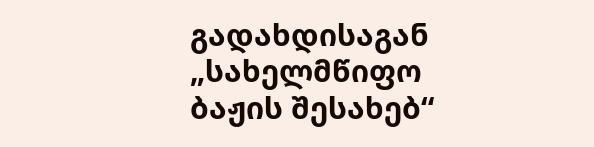გადახდისაგან „სახელმწიფო ბაჟის შესახებ“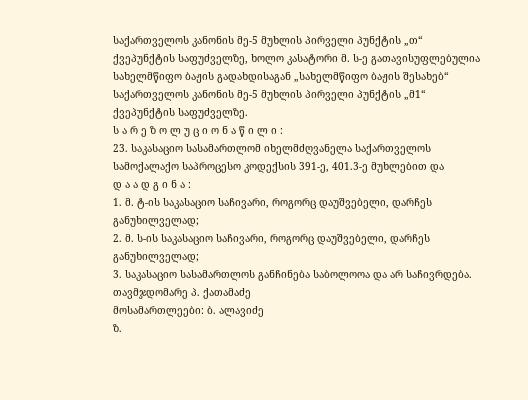საქართველოს კანონის მე-5 მუხლის პირველი პუნქტის „თ“ ქვეპუნქტის საფუძველზე, ხოლო კასატორი მ. ს-ე გათავისუფლებულია სახელმწიფო ბაჟის გადახდისაგან „სახელმწიფო ბაჟის შესახებ“ საქართველოს კანონის მე-5 მუხლის პირველი პუნქტის „მ1“ ქვეპუნქტის საფუძველზე.
ს ა რ ე ზ ო ლ უ ც ი ო ნ ა წ ი ლ ი :
23. საკასაციო სასამართლომ იხელმძღვანელა საქართველოს სამოქალაქო საპროცესო კოდექსის 391-ე, 401.3-ე მუხლებით და
დ ა ა დ გ ი ნ ა :
1. მ. ტ-ის საკასაციო საჩივარი, როგორც დაუშვებელი, დარჩეს განუხილველად;
2. მ. ს-ის საკასაციო საჩივარი, როგორც დაუშვებელი, დარჩეს განუხილველად;
3. საკასაციო სასამართლოს განჩინება საბოლოოა და არ საჩივრდება.
თავმჯდომარე პ. ქათამაძე
მოსამართლეები: ბ. ალავიძე
ზ.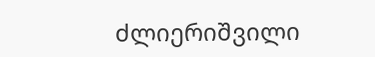ძლიერიშვილი